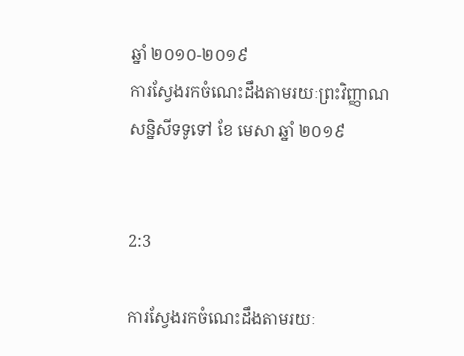ឆ្នាំ ២០១០-២០១៩
ការស្វែងរកចំណេះដឹងតាមរយៈព្រះវិញ្ញាណ
សន្និសីទទូទៅ ខែ មេសា ឆ្នាំ ២០១៩


2:3

ការស្វែងរកចំណេះដឹងតាមរយៈ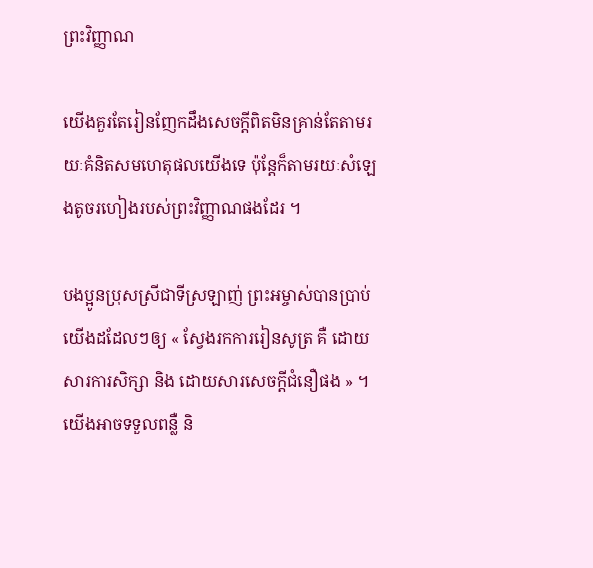ព្រះវិញ្ញាណ

យើងគួរតែរៀនញែកដឹងសេចក្ដីពិតមិនគ្រាន់តែតាមរយៈគំនិតសមហេតុផលយើងទេ ប៉ុន្តែក៏តាមរយៈសំឡេងតូចរហៀងរបស់ព្រះវិញ្ញាណផងដែរ ។

បងប្អូនប្រុសស្រីជាទីស្រឡាញ់ ព្រះអម្ចាស់បានប្រាប់យើងដដែលៗឲ្យ « ស្វែងរកការរៀនសូត្រ គឺ ដោយសារការសិក្សា និង ដោយសារសេចក្តីជំនឿផង » ។ យើងអាចទទួលពន្លឺ និ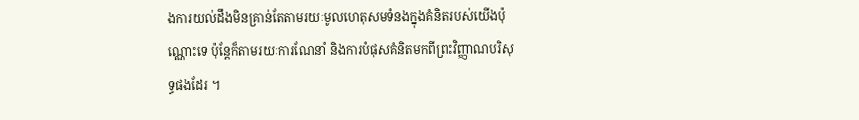ងការយល់ដឹងមិនគ្រាន់តែតាមរយៈមូលហេតុសមទំនងក្នុងគំនិតរបស់យើងប៉ុណ្ណោះទេ ប៉ុន្តែក៏តាមរយៈការណែនាំ និងការបំផុសគំនិតមកពីព្រះវិញ្ញាណបរិសុទ្ធផងដែរ ។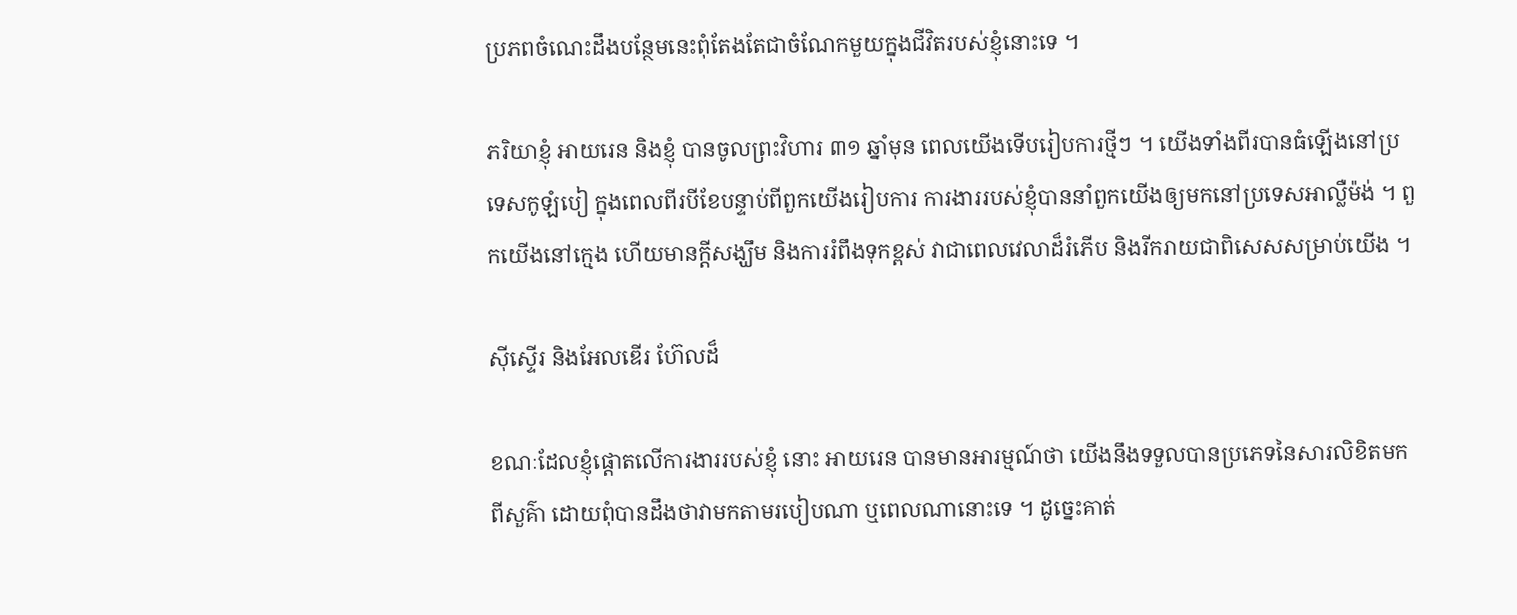ប្រភពចំណេះដឹងបន្ថែមនេះពុំតែងតែជាចំណែកមួយក្នុងជីវិតរបស់ខ្ញុំនោះទេ ។

ភរិយាខ្ញុំ អាយរេន និងខ្ញុំ បានចូលព្រះវិហារ ៣១ ឆ្នាំមុន ពេលយើងទើបរៀបការថ្មីៗ ។ យើងទាំងពីរបានធំឡើងនៅប្រទេសកូឡំបៀ ក្នុងពេលពីរបីខែបន្ទាប់ពីពួកយើងរៀបការ ការងាររបស់ខ្ញុំបាននាំពួកយើងឲ្យមកនៅប្រទេសអាល្លឺម៉ង់ ។ ពួកយើងនៅក្មេង ហើយមានក្ដីសង្ឃឹម និងការរំពឹងទុកខ្ពស់ វាជាពេលវេលាដ៏រំភើប និងរីករាយជាពិសេសសម្រាប់យើង ។

ស៊ីស្ទើរ និងអែលឌើរ ហ៊ែលដ៏

ខណៈដែលខ្ញុំផ្ដោតលើការងាររបស់ខ្ញុំ នោះ អាយរេន បានមានអារម្មណ៍ថា យើងនឹងទទួលបានប្រភេទនៃសារលិខិតមកពីសួគ៌ា ដោយពុំបានដឹងថាវាមកតាមរបៀបណា ឬពេលណានោះទេ ។ ដូច្នេះគាត់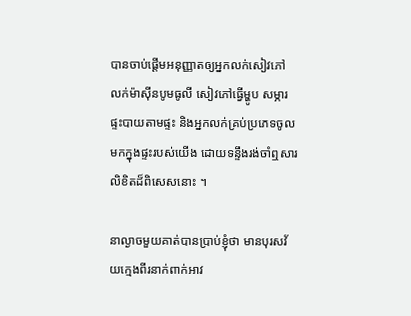បានចាប់ផ្ដើមអនុញ្ញាតឲ្យអ្នកលក់សៀវភៅ លក់ម៉ាស៊ីនបូមធូលី សៀវភៅធ្វើម្ហូប សម្ភារផ្ទះបាយតាមផ្ទះ និងអ្នកលក់គ្រប់ប្រភេទចូលមកក្នុងផ្ទះរបស់យើង ដោយទន្ទឹងរង់ចាំឮសារលិខិតដ៏ពិសេសនោះ ។

នាល្ងាចមួយគាត់បានប្រាប់ខ្ញុំថា មានបុរសវ័យក្មេងពីរនាក់ពាក់អាវ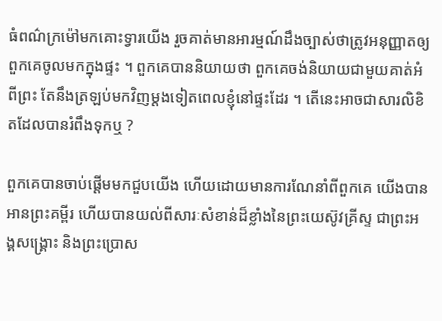ធំពណ៌ក្រម៉ៅមកគោះទ្វារយើង រួចគាត់មានអារម្មណ៍ដឹងច្បាស់ថាត្រូវអនុញ្ញាតឲ្យពួកគេចូលមកក្នុងផ្ទះ ។ ពួកគេបាននិយាយថា ពួកគេចង់និយាយជាមួយគាត់អំពីព្រះ តែនឹងត្រឡប់មកវិញម្ដងទៀតពេលខ្ញុំនៅផ្ទះដែរ ។ តើនេះអាចជាសារលិខិតដែលបានរំពឹងទុកឬ ?

ពួកគេបានចាប់ផ្ដើមមកជួបយើង ហើយដោយមានការណែនាំពីពួកគេ យើងបានអានព្រះគម្ពីរ ហើយបានយល់ពីសារៈសំខាន់ដ៏ខ្លាំងនៃព្រះយេស៊ូវគ្រីស្ទ ជាព្រះអង្គសង្គ្រោះ និងព្រះប្រោស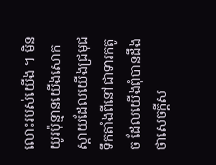លោះរបស់យើង ។ មិនយូរប៉ុន្មានយើងសោកស្ដាយដែលយើងជ្រមុជទឹកតាំងពីនៅជាទារកតូច ដែលយើងពុំបានដឹងថាសេចក្ដីស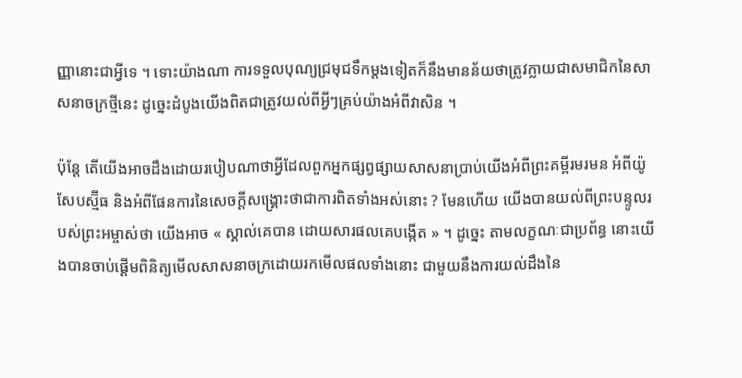ញ្ញានោះជាអ្វីទេ ។ ទោះយ៉ាងណា ការទទួលបុណ្យជ្រមុជទឹកម្ដងទៀតក៏នឹងមានន័យថាត្រូវក្លាយជាសមាជិកនៃសាសនាចក្រថ្មីនេះ ដូច្នេះដំបូងយើងពិតជាត្រូវយល់ពីអ្វីៗគ្រប់យ៉ាងអំពីវាសិន ។

ប៉ុន្តែ តើយើងអាចដឹងដោយរបៀបណាថាអ្វីដែលពួកអ្នកផ្សព្វផ្សាយសាសនាប្រាប់យើងអំពីព្រះគម្ពីរមរមន អំពីយ៉ូសែបស្ម៊ីធ និងអំពីផែនការនៃសេចក្ដីសង្គ្រោះថាជាការពិតទាំងអស់នោះ ? មែនហើយ យើងបានយល់ពីព្រះបន្ទូលរបស់ព្រះអម្ចាស់ថា យើងអាច « ស្គាល់គេបាន ដោយសារផលគេបង្កើត » ។ ដូច្នេះ តាមលក្ខណៈជាប្រព័ន្ធ នោះយើងបានចាប់ផ្ដើមពិនិត្យមើលសាសនាចក្រដោយរកមើលផលទាំងនោះ ជាមួយនឹងការយល់ដឹងនៃ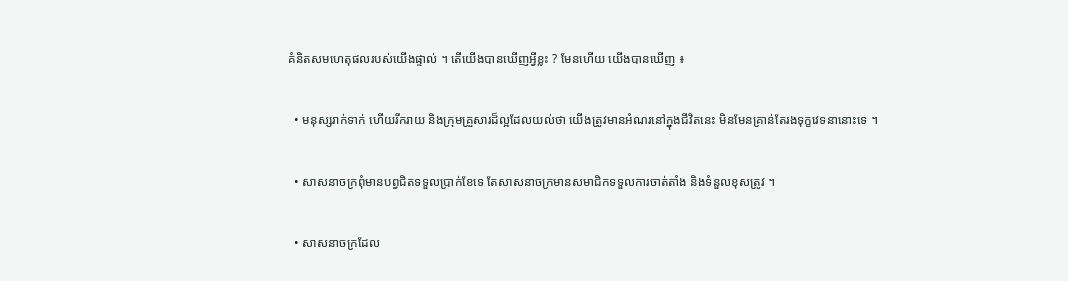គំនិតសមហេតុផលរបស់យើងផ្ទាល់ ។ តើយើងបានឃើញអ្វីខ្លះ ? មែនហើយ យើងបានឃើញ ៖

  • មនុស្សរាក់ទាក់ ហើយរីករាយ និងក្រុមគ្រួសារដ៏ល្អដែលយល់ថា យើងត្រូវមានអំណរនៅក្នុងជីវិតនេះ មិនមែនគ្រាន់តែរងទុក្ខវេទនានោះទេ ។

  • សាសនាចក្រពុំមានបព្វជិតទទួលប្រាក់ខែទេ តែសាសនាចក្រមានសមាជិកទទួលការចាត់តាំង និងទំនួលខុសត្រូវ ។

  • សាសនាចក្រដែល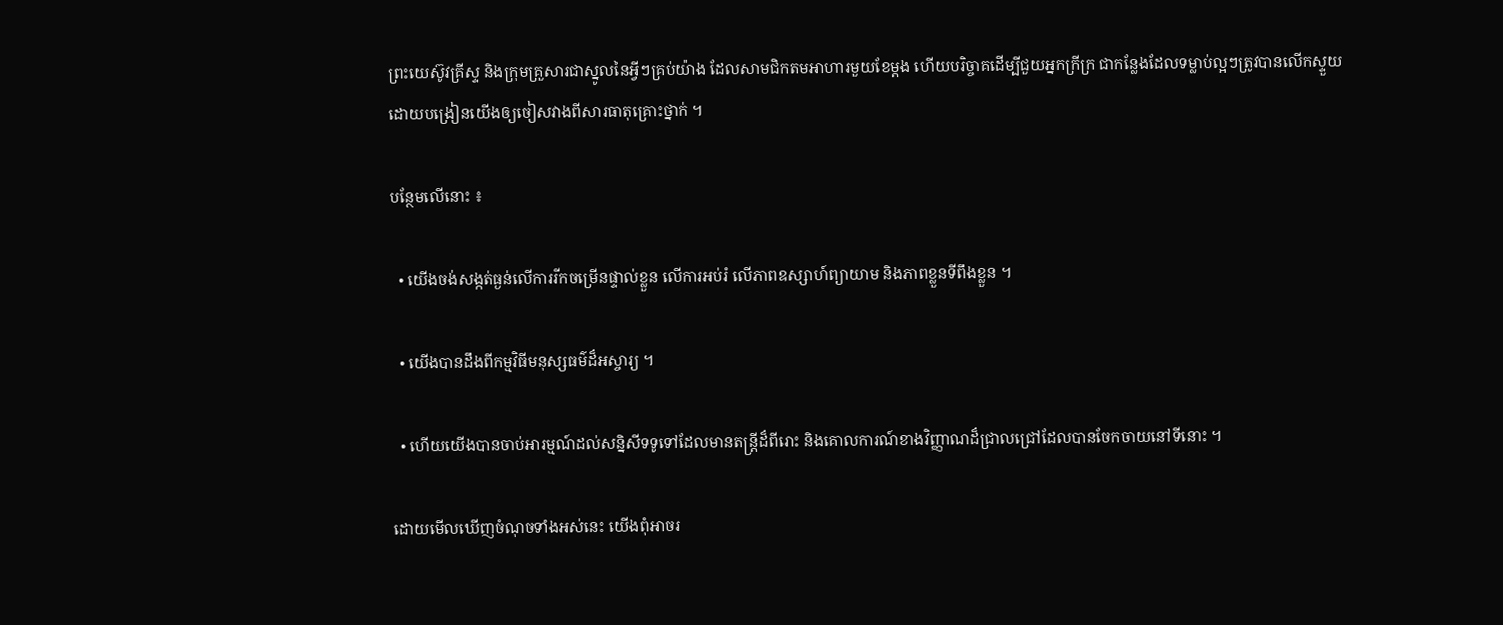ព្រះយេស៊ូវគ្រីស្ទ និងក្រុមគ្រួសារជាស្នូលនៃអ្វីៗគ្រប់យ៉ាង ដែលសាមជិកតមអាហារមួយខែម្ដង ហើយបរិច្ចាគដើម្បីជួយអ្នកក្រីក្រ ជាកន្លែងដែលទម្លាប់ល្អៗត្រូវបានលើកស្ទួយ ដោយបង្រៀនយើងឲ្យចៀសវាងពីសារធាតុគ្រោះថ្នាក់ ។

បន្ថែមលើនោះ ៖

  • យើងចង់សង្កត់ធ្ងន់លើការរីកចម្រើនផ្ទាល់ខ្លួន លើការអប់រំ លើភាពឧស្សាហ៍ព្យាយាម និងភាពខ្លួនទីពឹងខ្លួន ។

  • យើងបានដឹងពីកម្មវិធីមនុស្សធម៌ដ៏អស្ចារ្យ ។

  • ហើយយើងបានចាប់អារម្មណ៍ដល់សន្និសីទទូទៅដែលមានតន្ត្រីដ៏ពីរោះ និងគោលការណ៍ខាងវិញ្ញាណដ៏ជ្រាលជ្រៅដែលបានចែកចាយនៅទីនោះ ។

ដោយមើលឃើញចំណុចទាំងអស់នេះ យើងពុំអាចរ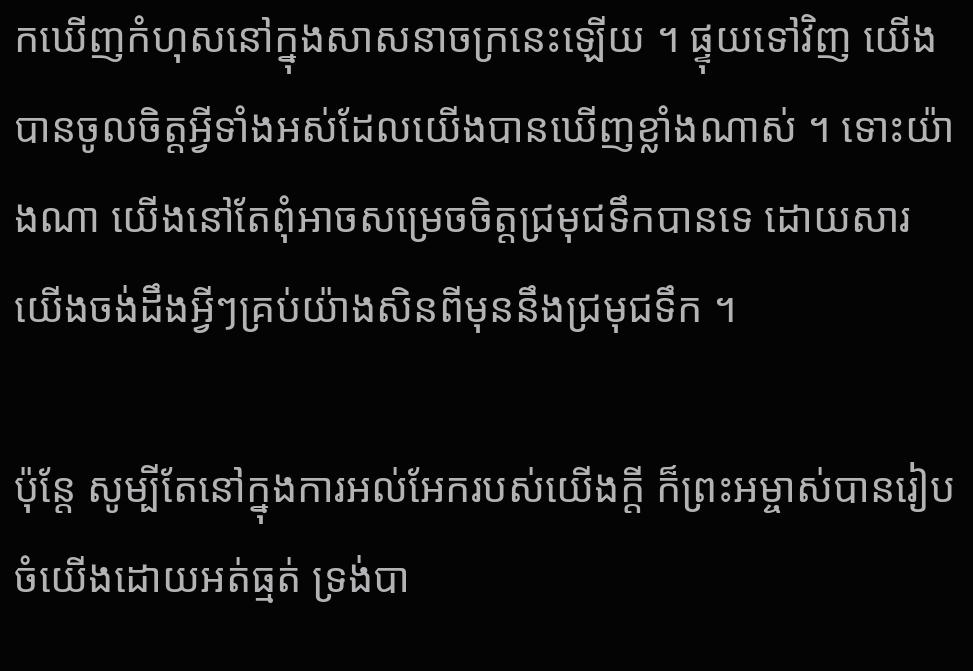កឃើញកំហុសនៅក្នុងសាសនាចក្រនេះឡើយ ។ ផ្ទុយទៅវិញ យើងបានចូលចិត្តអ្វីទាំងអស់ដែលយើងបានឃើញខ្លាំងណាស់ ។ ទោះយ៉ាងណា យើងនៅតែពុំអាចសម្រេចចិត្តជ្រមុជទឹកបានទេ ដោយសារយើងចង់ដឹងអ្វីៗគ្រប់យ៉ាងសិនពីមុននឹងជ្រមុជទឹក ។

ប៉ុន្តែ សូម្បីតែនៅក្នុងការអល់អែករបស់យើងក្ដី ក៏ព្រះអម្ចាស់បានរៀបចំយើងដោយអត់ធ្មត់ ទ្រង់បា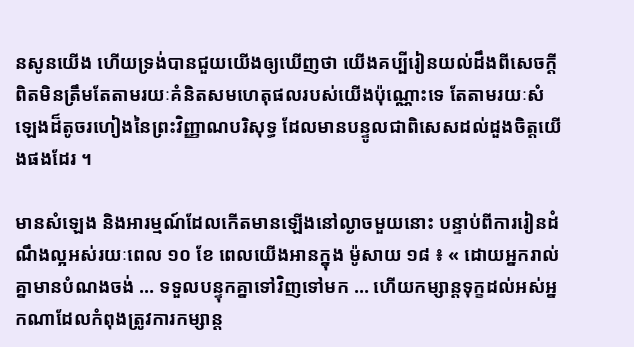នសូនយើង ហើយទ្រង់បានជួយយើងឲ្យឃើញថា យើងគប្បីរៀនយល់ដឹងពីសេចក្ដីពិតមិនត្រឹមតែតាមរយៈគំនិតសមហេតុផលរបស់យើងប៉ុណ្ណោះទេ តែតាមរយៈសំឡេងដ៏តូចរហៀងនៃព្រះវិញ្ញាណបរិសុទ្ធ ដែលមានបន្ទូលជាពិសេសដល់ដួងចិត្តយើងផងដែរ ។

មានសំឡេង និងអារម្មណ៍ដែលកើតមានឡើងនៅល្ងាចមួយនោះ បន្ទាប់ពីការរៀនដំណឹងល្អអស់រយៈពេល ១០ ខែ ពេលយើងអានក្នុង ម៉ូសាយ ១៨ ៖ « ដោយអ្នករាល់គ្នាមានបំណងចង់ … ទទួលបន្ទុកគ្នាទៅវិញទៅមក … ហើយកម្សាន្ដទុក្ខដល់អស់អ្នកណាដែលកំពុងត្រូវការកម្សាន្ដ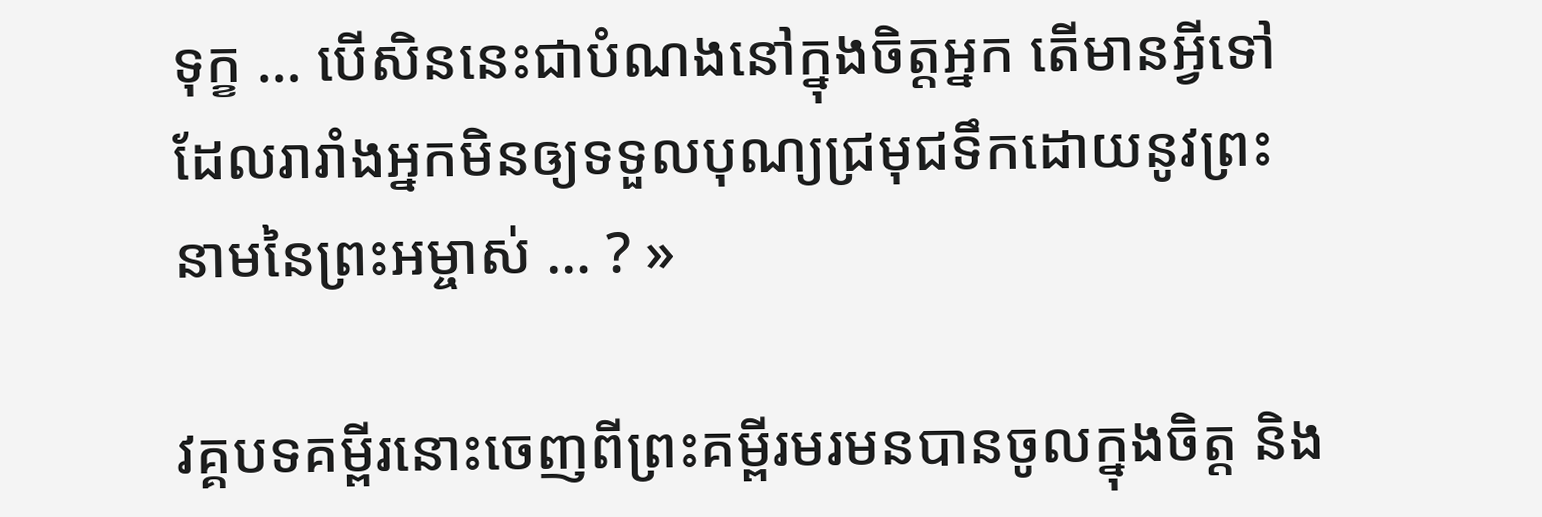ទុក្ខ … បើសិននេះជាបំណងនៅក្នុងចិត្តអ្នក តើមានអ្វីទៅដែលរារាំងអ្នកមិនឲ្យទទួលបុណ្យជ្រមុជទឹកដោយនូវព្រះនាមនៃព្រះអម្ចាស់ … ? »

វគ្គបទគម្ពីរនោះចេញពីព្រះគម្ពីរមរមនបានចូលក្នុងចិត្ត និង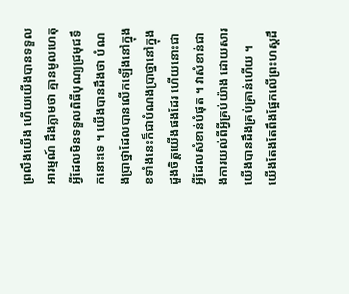ព្រលឹងយើង ហើយយើងបានទទួលអារម្មណ៍ ដឹងភ្លាមថា គ្មានមូលហេតុអ្វីដែលមិនទទួលពិធីបុណ្យជ្រមុជទឹកនោះទេ ។ យើងបានដឹងថា បំណងប្រាថ្នាដែលបានលើកឡើងនៅក្នុងខទាំងនេះក៏ជាបំណងប្រាថ្នានៅក្នុងដួងចិត្តយើងផងដែរ ហើយនោះជាអ្វីដែលសំខាន់បំផុត ។ វាសំខាន់ជាងការយល់ពីអ្វីគ្រប់យ៉ាង ដោយសារយើងបានដឹងគ្រប់គ្រាន់ហើយ ។ យើងតែងតែពឹងផ្អែកលើព្រះហស្ដដឹ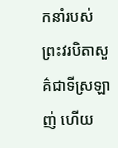កនាំរបស់ព្រះវរបិតាសួគ៌ជាទីស្រឡាញ់ ហើយ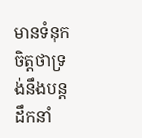មានទំនុកចិត្តថាទ្រង់នឹងបន្តដឹកនាំ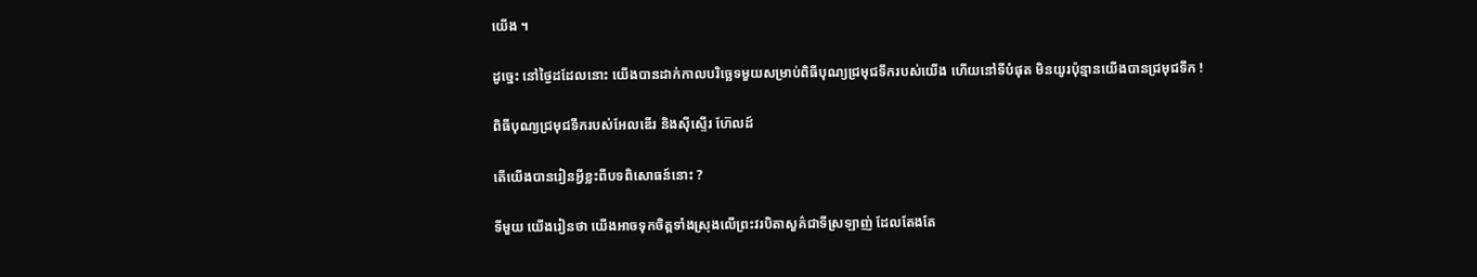យើង ។

ដូច្នេះ នៅថ្ងៃដដែលនោះ យើងបានដាក់កាលបរិច្ឆេទមួយសម្រាប់ពិធីបុណ្យជ្រមុជទឹករបស់យើង ហើយនៅទីបំផុត មិនយូរប៉ុន្មានយើងបានជ្រមុជទឹក !

ពិធីបុណ្យជ្រមុជទឹករបស់អែលឌើរ និងស៊ីស្ទើរ ហ៊ែលដ៍

តើយើងបានរៀនអ្វីខ្លះពីបទពិសោធន៍នោះ ?

ទីមួយ យើងរៀនថា យើងអាចទុកចិត្តទាំងស្រុងលើព្រះវរបិតាសួគ៌ជាទីស្រឡាញ់ ដែលតែងតែ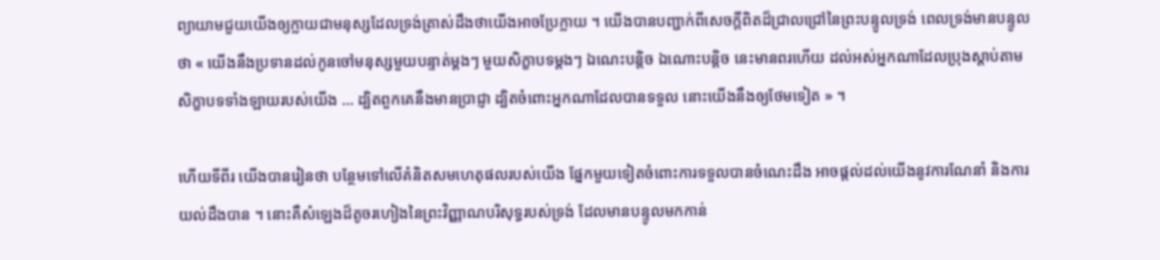ព្យាយាមជួយយើងឲ្យក្លាយជាមនុស្សដែលទ្រង់ត្រាស់ដឹងថាយើងអាចប្រែក្លាយ ។ យើងបានបញ្ជាក់ពីសេចក្ដីពិតដ៏ជ្រាលជ្រៅនៃព្រះបន្ទូលទ្រង់ ពេលទ្រង់មានបន្ទូលថា « យើងនឹងប្រទានដល់កូនចៅមនុស្សមួយបន្ទាត់ម្ដងៗ មួយសិក្ខាបទម្ដងៗ ឯណេះបន្តិច ឯណោះបន្តិច នេះមានពរហើយ ដល់អស់អ្នកណាដែលប្រុងស្ដាប់តាមសិក្ខាបទទាំងឡាយរបស់យើង … ដ្បិតពួកគេនឹងមានប្រាជ្ញា ដ្បិតចំពោះអ្នកណាដែលបានទទួល នោះយើងនឹងឲ្យថែមទៀត » ។

ហើយទីពីរ យើងបានរៀនថា បន្ថែមទៅលើគំនិតសមហេតុផលរបស់យើង ផ្នែកមួយទៀតចំពោះការទទួលបានចំណេះដឹង អាចផ្ដល់ដល់យើងនូវការណែនាំ និងការយល់ដឹងបាន ។ នោះគឺសំឡេងដ៏តូចរហៀងនៃព្រះវិញ្ញាណបរិសុទ្ធរបស់ទ្រង់ ដែលមានបន្ទូលមកកាន់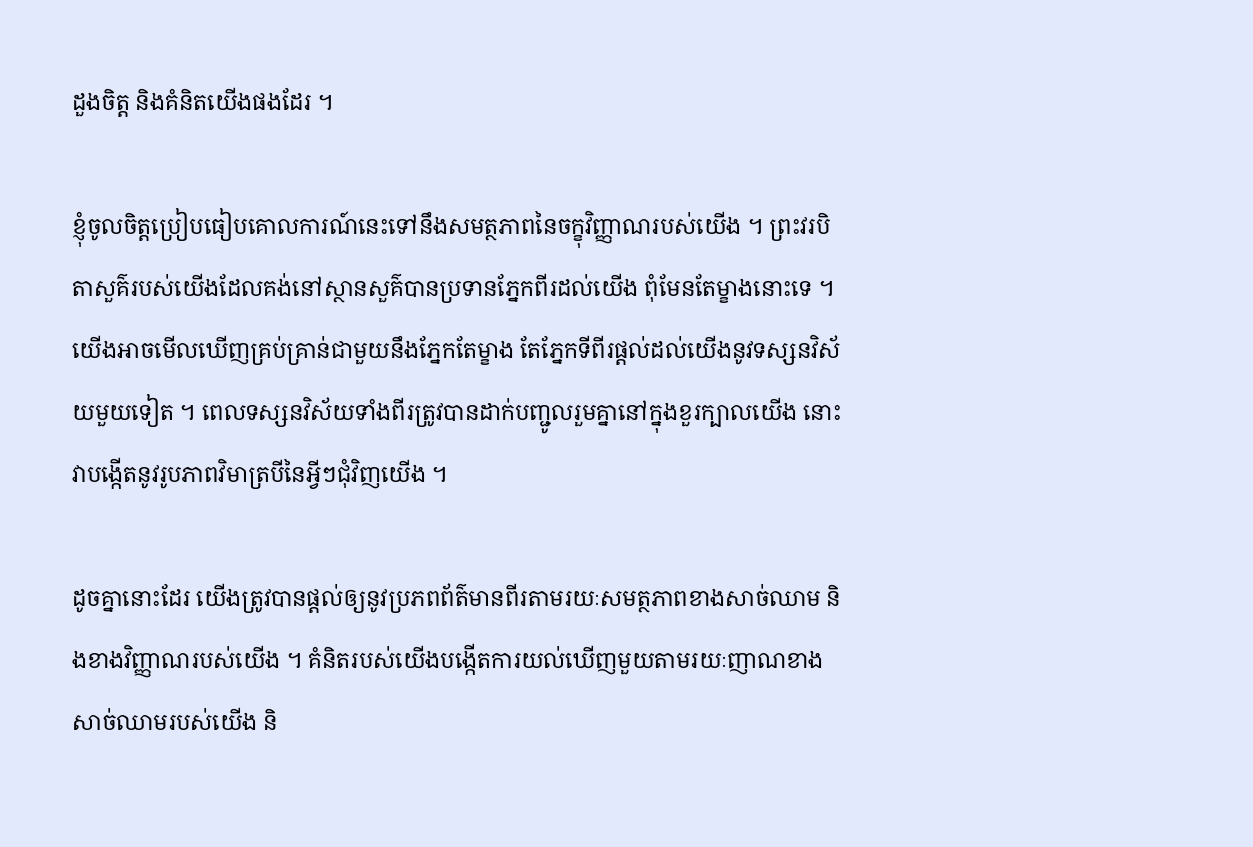ដួងចិត្ត និងគំនិតយើងផងដែរ ។

ខ្ញុំចូលចិត្តប្រៀបធៀបគោលការណ៍នេះទៅនឹងសមត្ថភាពនៃចក្ខុវិញ្ញាណរបស់យើង ។ ព្រះវរបិតាសួគ៌របស់យើងដែលគង់នៅស្ថានសួគ៌បានប្រទានភ្នែកពីរដល់យើង ពុំមែនតែម្ខាងនោះទេ ។ យើងអាចមើលឃើញគ្រប់គ្រាន់ជាមួយនឹងភ្នែកតែម្ខាង តែភ្នែកទីពីរផ្ដល់ដល់យើងនូវទស្សនវិស័យមួយទៀត ។ ពេលទស្សនវិស័យទាំងពីរត្រូវបានដាក់បញ្ជូលរួមគ្នានៅក្នុងខួរក្បាលយើង នោះវាបង្កើតនូវរូបភាពវិមាត្របីនៃអ្វីៗជុំវិញយើង ។

ដូចគ្នានោះដែរ យើងត្រូវបានផ្ដល់ឲ្យនូវប្រភពព័ត៌មានពីរតាមរយៈសមត្ថភាពខាងសាច់ឈាម និងខាងវិញ្ញាណរបស់យើង ។ គំនិតរបស់យើងបង្កើតការយល់ឃើញមួយតាមរយៈញាណខាងសាច់ឈាមរបស់យើង និ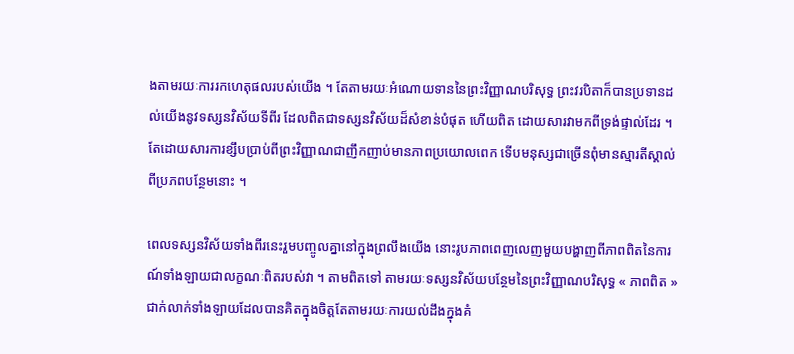ងតាមរយៈការរកហេតុផលរបស់យើង ។ តែតាមរយៈអំណោយទាននៃព្រះវិញ្ញាណបរិសុទ្ធ ព្រះវរបិតាក៏បានប្រទានដល់យើងនូវទស្សនវិស័យទីពីរ ដែលពិតជាទស្សនវិស័យដ៏សំខាន់បំផុត ហើយពិត ដោយសារវាមកពីទ្រង់ផ្ទាល់ដែរ ។ តែដោយសារការខ្សឹបប្រាប់ពីព្រះវិញ្ញាណជាញឹកញាប់មានភាពប្រយោលពេក ទើបមនុស្សជាច្រើនពុំមានស្មារតីស្គាល់ពីប្រភពបន្ថែមនោះ ។

ពេលទស្សនវិស័យទាំងពីរនេះរួមបញ្ចូលគ្នានៅក្នុងព្រលឹងយើង នោះរូបភាពពេញលេញមួយបង្ហាញពីភាពពិតនៃការណ៍ទាំងឡាយជាលក្ខណៈពិតរបស់វា ។ តាមពិតទៅ តាមរយៈទស្សនវិស័យបន្ថែមនៃព្រះវិញ្ញាណបរិសុទ្ធ « ភាពពិត » ជាក់លាក់ទាំងឡាយដែលបានគិតក្នុងចិត្តតែតាមរយៈការយល់ដឹងក្នុងគំ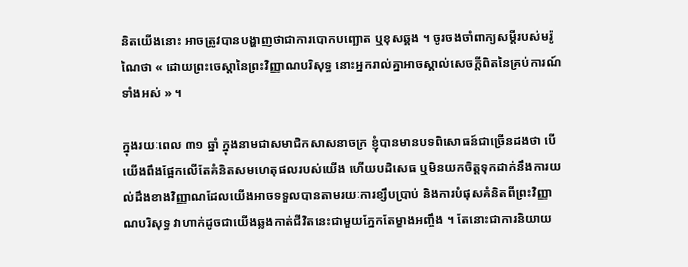និតយើងនោះ អាចត្រូវបានបង្ហាញថាជាការបោកបញ្ឆោត ឬខុសឆ្គង ។ ចូរចងចាំពាក្យសម្ដីរបស់មរ៉ូណៃថា « ដោយព្រះចេស្តានៃព្រះវិញ្ញាណបរិសុទ្ធ នោះអ្នករាល់គ្នាអាចស្គាល់សេចក្តីពិតនៃគ្រប់ការណ៍ទាំងអស់ » ។

ក្នុងរយៈពេល ៣១ ឆ្នាំ ក្នុងនាមជាសមាជិកសាសនាចក្រ ខ្ញុំបានមានបទពិសោធន៍ជាច្រើនដងថា បើយើងពឹងផ្អែកលើតែគំនិតសមហេតុផលរបស់យើង ហើយបដិសេធ ឬមិនយកចិត្តទុកដាក់នឹងការយល់ដឹងខាងវិញ្ញាណដែលយើងអាចទទួលបានតាមរយៈការខ្សឹបប្រាប់ និងការបំផុសគំនិតពីព្រះវិញ្ញាណបរិសុទ្ធ វាហាក់ដូចជាយើងឆ្លងកាត់ជីវិតនេះជាមួយភ្នែកតែម្ខាងអញ្ចឹង ។ តែនោះជាការនិយាយ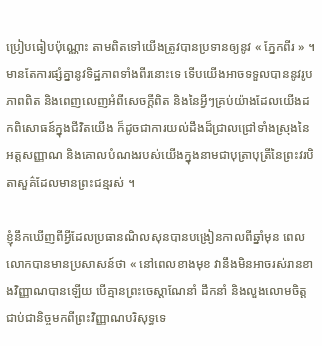ប្រៀបធៀបប៉ុណ្ណោះ តាមពិតទៅយើងត្រូវបានប្រទានឲ្យនូវ « ភ្នែកពីរ » ។ មានតែការផ្សំគ្នានូវទិដ្ឋភាពទាំងពីរនោះទេ ទើបយើងអាចទទួលបាននូវរូបភាពពិត និងពេញលេញអំពីសេចក្ដីពិត និងនៃអ្វីៗគ្រប់យ៉ាងដែលយើងដកពិសោធន៍ក្នុងជីវិតយើង ក៏ដូចជាការយល់ដឹងដ៏ជ្រាលជ្រៅទាំងស្រុងនៃអត្តសញ្ញាណ និងគោលបំណងរបស់យើងក្នុងនាមជាបុត្រាបុត្រីនៃព្រះវរបិតាសួគ៌ដែលមានព្រះជន្មរស់ ។

ខ្ញុំនឹកឃើញពីអ្វីដែលប្រធានណិលសុនបានបង្រៀនកាលពីឆ្នាំមុន ពេលលោកបានមានប្រសាសន៍ថា « នៅពេលខាងមុខ វានឹងមិនអាចរស់រានខាងវិញ្ញាណបានឡើយ បើគ្មានព្រះចេស្ដាណែនាំ ដឹកនាំ និងលួងលោមចិត្តជាប់ជានិច្ចមកពីព្រះវិញ្ញាណបរិសុទ្ធទេ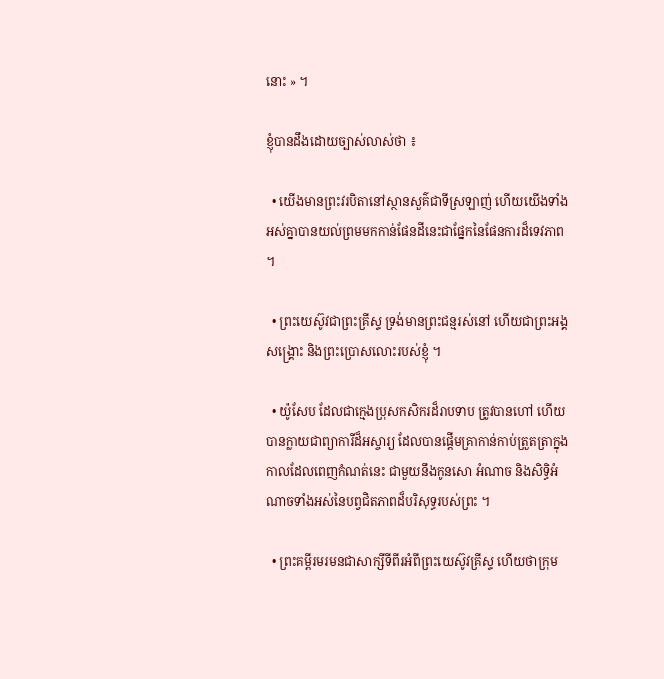នោះ » ។

ខ្ញុំបានដឹងដោយច្បាស់លាស់ថា ៖

  • យើងមានព្រះវរបិតានៅស្ថានសួគ៌ជាទីស្រឡាញ់ ហើយយើងទាំងអស់គ្នាបានយល់ព្រមមកកាន់ផែនដីនេះជាផ្នែកនៃផែនការដ៏ទេវភាព ។

  • ព្រះយេស៊ូវជាព្រះគ្រីស្ទ ទ្រង់មានព្រះជន្មរស់នៅ ហើយជាព្រះអង្គសង្គ្រោះ និងព្រះប្រោសលោះរបស់ខ្ញុំ ។

  • យ៉ូសែប ដែលជាក្មេងប្រុសកសិករដ៏រាបទាប ត្រូវបានហៅ ហើយបានក្លាយជាព្យាការីដ៏អស្ចារ្យ ដែលបានផ្ដើមគ្រាកាន់កាប់ត្រួតត្រាក្នុងកាលដែលពេញកំណត់នេះ ជាមួយនឹងកូនសោ អំណាច និងសិទ្ធិអំណាចទាំងអស់នៃបព្វជិតភាពដ៏បរិសុទ្ធរបស់ព្រះ ។

  • ព្រះគម្ពីរមរមនជាសាក្សីទីពីរអំពីព្រះយេស៊ូវគ្រីស្ទ ហើយថាក្រុម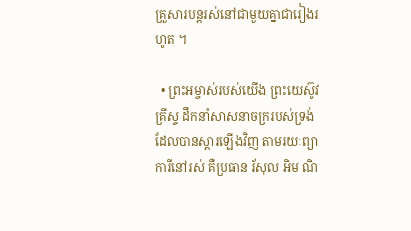គ្រួសារបន្ដរស់នៅជាមួយគ្នាជារៀងរហូត ។

  • ព្រះអម្ចាស់របស់យើង ព្រះយេស៊ូវគ្រីស្ទ ដឹកនាំសាសនាចក្ររបស់ទ្រង់ដែលបានស្ដារឡើងវិញ តាមរយៈព្យាការីនៅរស់ គឺប្រធាន រ័សុល អិម ណិ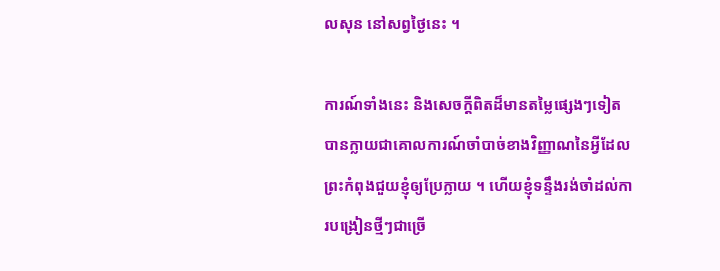លសុន នៅសព្វថ្ងៃនេះ ។

ការណ៍ទាំងនេះ និងសេចក្ដីពិតដ៏មានតម្លៃផ្សេងៗទៀត បានក្លាយជាគោលការណ៍ចាំបាច់ខាងវិញ្ញាណនៃអ្វីដែលព្រះកំពុងជួយខ្ញុំឲ្យប្រែក្លាយ ។ ហើយខ្ញុំទន្ទឹងរង់ចាំដល់ការបង្រៀនថ្មីៗជាច្រើ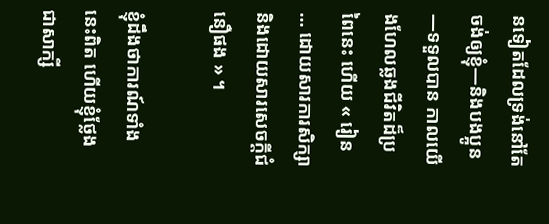នទៀតដែលទ្រង់នៅតែចង់ឲ្យខ្ញុំ—និងបងប្អូន—ទទួលបាន កាលយើងហែលឆ្លងជីវិតដ៏ប្រពៃនេះ ហើយ « រៀន … ដោយសារការសិក្សា និងដោយសារសេចក្ដីជំនឿផង » ។

ខ្ញុំដឹងថាការណ៍ទាំងនេះពិត ហើយខ្ញុំថ្លែងជាសាក្សី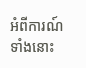អំពីការណ៍ទាំងនោះ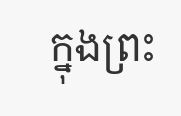ក្នុងព្រះ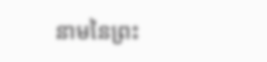នាមនៃព្រះ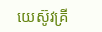យេស៊ូវគ្រី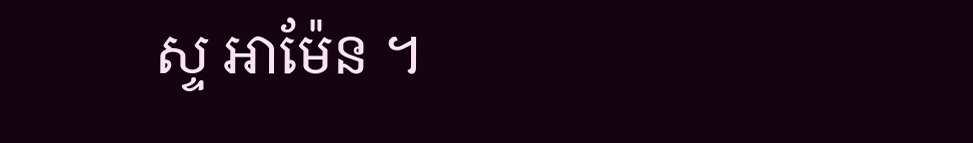ស្ទ អាម៉ែន ។